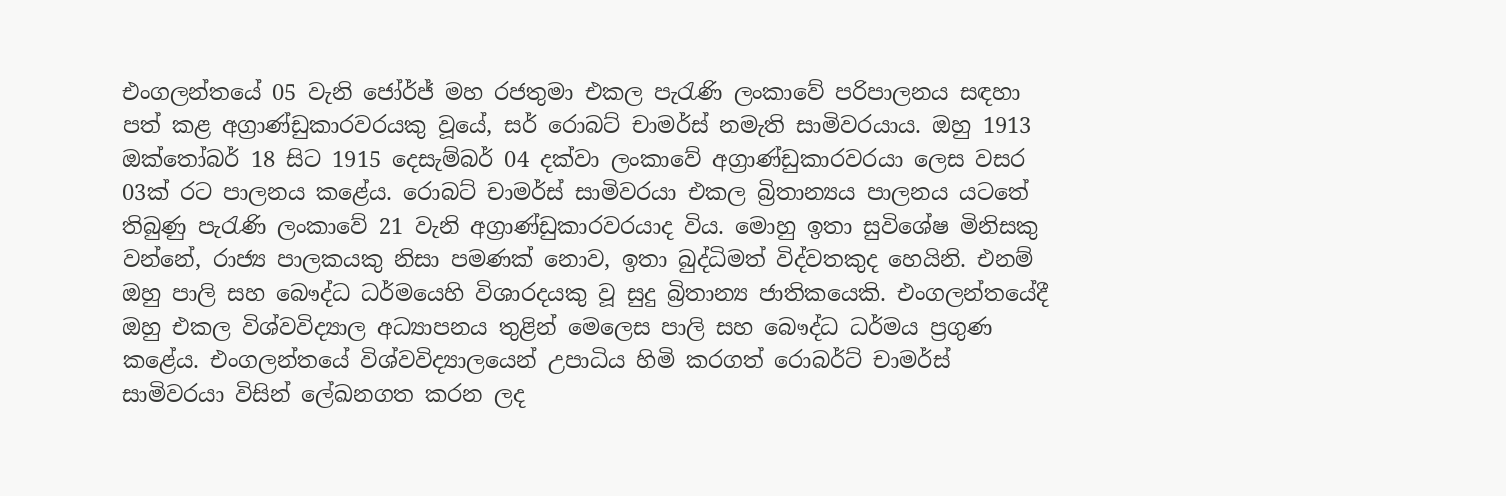එංගලන්තයේ 05 වැනි ජෝර්ජ් මහ රජතුමා එකල පැරැණි ලංකාවේ පරිපාලනය සඳහා පත් කළ අග්‍රාණ්ඩුකාරවරයකු වූයේ, සර් රොබට් චාමර්ස් නමැති සාමිවරයාය. ඔහු 1913 ඔක්තෝබර් 18 සිට 1915 දෙසැම්බර් 04 දක්වා ලංකාවේ අග්‍රාණ්ඩුකාරවරයා ලෙස වසර 03ක් රට පාලනය කළේය. රොබට් චාමර්ස් සාමිවරයා එකල බ්‍රිතාන්‍යය පාලනය යටතේ තිබුණු පැරැණි ලංකාවේ 21 වැනි අග්‍රාණ්ඩුකාරවරයාද විය. මොහු ඉතා සුවිශේෂ මිනිසකු වන්නේ, රාජ්‍ය පාලකයකු නිසා පමණක් නොව, ඉතා බුද්ධිමත් විද්වතකුද හෙයිනි. එනම් ඔහු පාලි සහ බෞද්ධ ධර්මයෙහි විශාරදයකු වූ සුදු බ්‍රිතාන්‍ය ජාතිකයෙකි. එංගලන්තයේදී ඔහු එකල විශ්වවිද්‍යාල අධ්‍යාපනය තුළින් මෙලෙස පාලි සහ බෞද්ධ ධර්මය ප්‍රගුණ කළේය. එංගලන්තයේ විශ්වවිද්‍යාලයෙන් උපාධිය හිමි කරගත් රොබර්ට් චාමර්ස් සාමිවරයා විසින් ලේඛනගත කරන ලද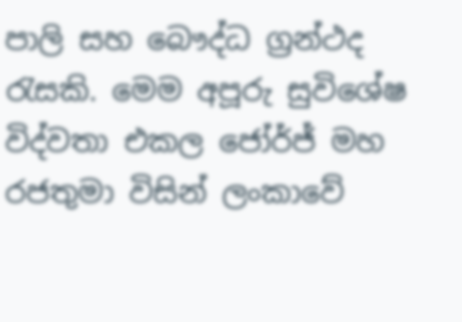පාලි සහ බෞද්ධ ග්‍රන්ථද රැසකි. මෙම අපූරු සුවිශේෂ විද්වතා එකල ජෝර්ජ් මහ රජතුමා විසින් ලංකාවේ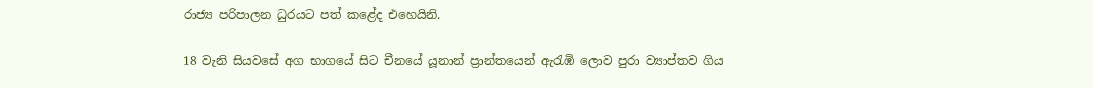රාජ්‍ය පරිපාලන ධුරයට පත් කළේද එහෙයිනි.

18 වැනි සියවසේ අග භාගයේ සිට චීනයේ යූනාන් ප්‍රාන්තයෙන් ඇරැඹි ලොව පුරා ව්‍යාප්තව ගිය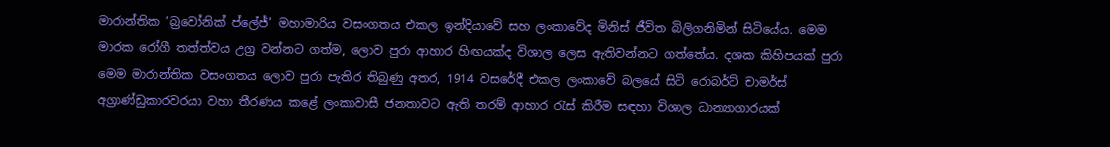මාරාන්තික ‘බ්‍රවෝනික් ප්ලේජ්’ මහාමාරිය වසංගතය එකල ඉන්දියාවේ සහ ලංකාවේද මිනිස් ජීවිත බිලිගනිමින් සිටියේය. මෙම මාරක රෝගී තත්ත්වය උග්‍ර වන්නට ගත්ම, ලොව පුරා ආහාර හිඟයක්ද විශාල ලෙස ඇතිවන්නට ගත්තේය. දශක කිහිපයක් පුරා මෙම මාරාන්තික වසංගතය ලොව පුරා පැතිර තිබුණු අතර, 1914 වසරේදී එකල ලංකාවේ බලයේ සිටි රොබර්ට් චාමර්ස් අග්‍රාණ්ඩුකාරවරයා වහා තීරණය කළේ ලංකාවාසී ජනතාවට ඇති තරම් ආහාර රැස් කිරීම සඳහා විශාල ධාන්‍යාගාරයක්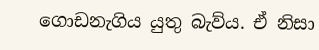ගොඩනැගිය යුතු බැව්ය. ඒ නිසා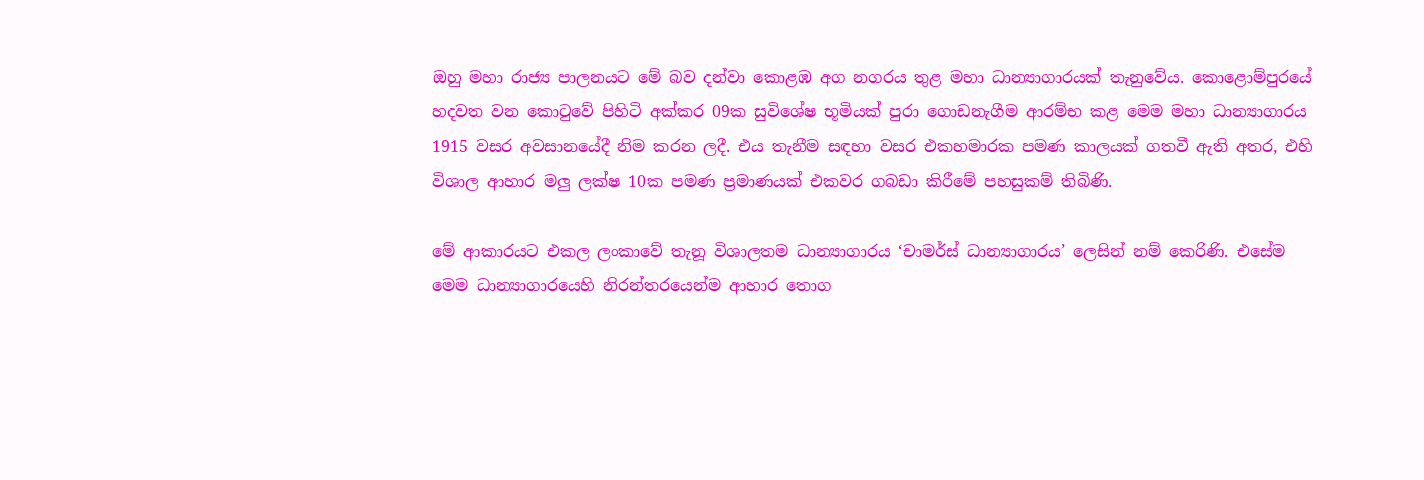ඔහු මහා රාජ්‍ය පාලනයට මේ බව දන්වා කොළඹ අග නගරය තුළ මහා ධාන්‍යාගාරයක් තැනුවේය. කොළොම්පුරයේ හදවත වන කොටුවේ පිහිටි අක්කර 09ක සුවිශේෂ භූමියක් පුරා ගොඩනැගීම ආරම්භ කළ මෙම මහා ධාන්‍යාගාරය 1915 වසර අවසානයේදී නිම කරන ලදී. එය තැනීම සඳහා වසර එකහමාරක පමණ කාලයක් ගතවී ඇති අතර, එහි විශාල ආහාර මලු ලක්ෂ 10ක පමණ ප්‍රමාණයක් එකවර ගබඩා කිරීමේ පහසුකම් තිබිණි.

මේ ආකාරයට එකල ලංකාවේ තැනූ විශාලතම ධාන්‍යාගාරය ‘චාමර්ස් ධාන්‍යාගාරය’ ලෙසින් නම් කෙරිණි. එසේම මෙම ධාන්‍යාගාරයෙහි නිරන්තරයෙන්ම ආහාර තොග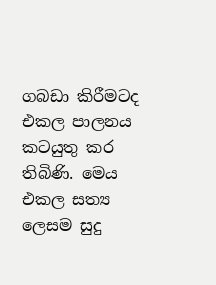ගබඩා කිරීමටද එකල පාලනය කටයුතු කර තිබිණි. මෙය එකල සත්‍ය ලෙසම සුදු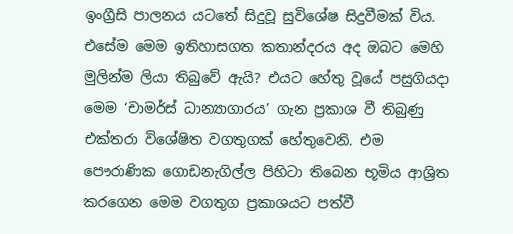ඉංග්‍රීසි පාලනය යටතේ සිදුවූ සුවිශේෂ සිදුවීමක් විය. එසේම මෙම ඉතිහාසගත කතාන්දරය අද ඔබට මෙහි මුලින්ම ලියා තිබුවේ ඇයි? එයට හේතු වූයේ පසුගියදා මෙම ‘චාමර්ස් ධාන්‍යාගාරය’ ගැන ප්‍රකාශ වී තිබුණු එක්තරා විශේෂිත වගතුගක් හේතුවෙනි. එම පෞරාණික ගොඩනැගිල්ල පිහිටා තිබෙන භූමිය ආශ්‍රිත කරගෙන මෙම වගතුග ප්‍රකාශයට පත්වී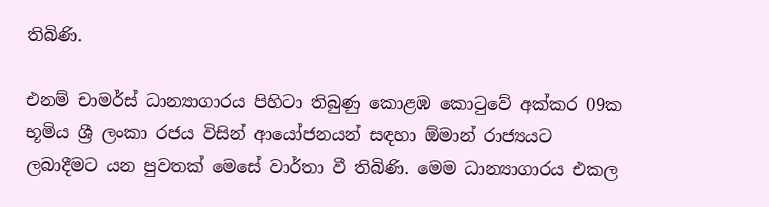තිබිණි.

එනම් චාමර්ස් ධාන්‍යාගාරය පිහිටා තිබුණු කොළඹ කොටුවේ අක්කර 09ක භූමිය ශ්‍රී ලංකා රජය විසින් ආයෝජනයන් සඳහා ඕමාන් රාජ්‍යයට ලබාදීමට යන පුවතක් මෙසේ වාර්තා වී තිබිණි. මෙම ධාන්‍යාගාරය එකල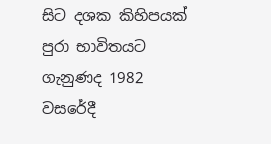සිට දශක කිහිපයක් පුරා භාවිතයට ගැනුණද 1982 වසරේදී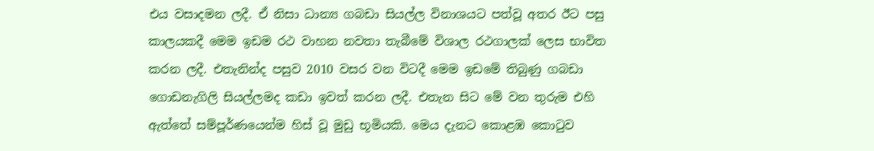එය වසාදමන ලදී. ඒ නිසා ධාන්‍ය ගබඩා සියල්ල විනාශයට පත්වූ අතර ඊට පසු කාලයකදී මෙම ඉඩම රථ වාහන නවතා තැබීමේ විශාල රථගාලක් ලෙස භාවිත කරන ලදී. එතැනින්ද පසුව 2010 වසර වන විටදී මෙම ඉඩමේ තිබුණු ගබඩා ගොඩනැගිලි සියල්ලමද කඩා ඉවත් කරන ලදී. එතැන සිට මේ වන තුරුම එහි ඇත්තේ සම්පූර්ණයෙන්ම හිස් වූ මුඩු භූමියකි. මෙය දැනට කොළඹ කොටුව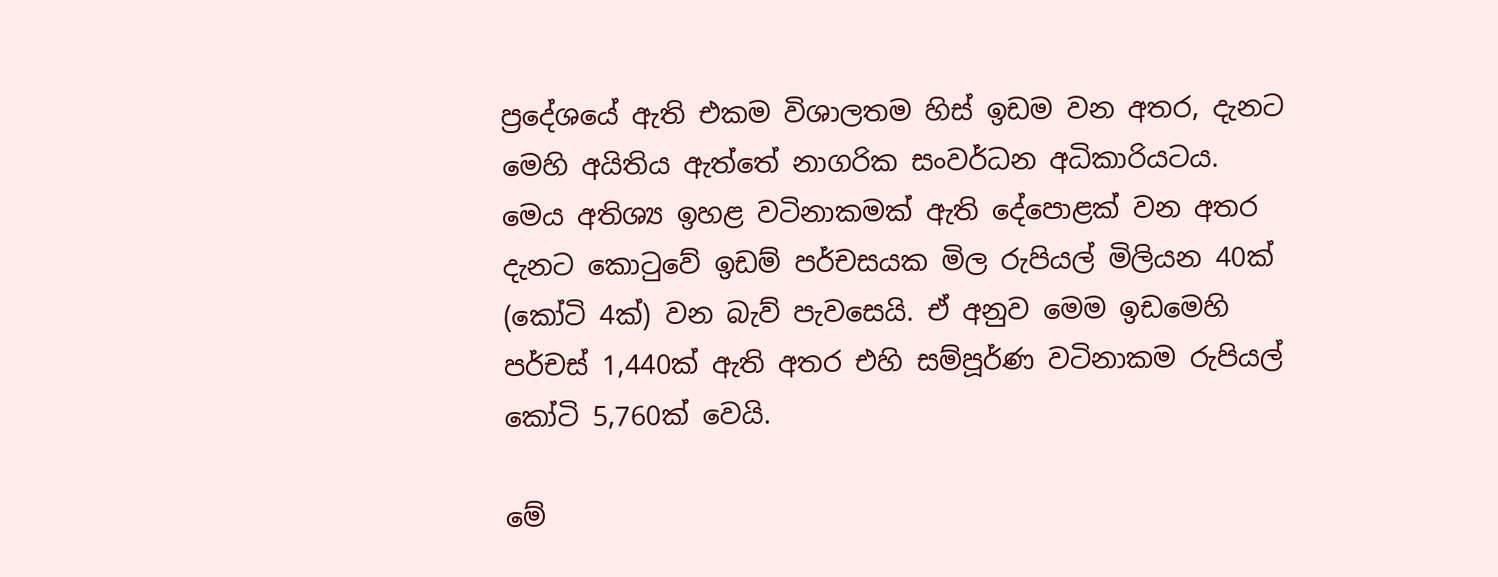ප්‍රදේශයේ ඇති එකම විශාලතම හිස් ඉඩම වන අතර, දැනට මෙහි අයිතිය ඇත්තේ නාගරික සංවර්ධන අධිකාරියටය. මෙය අතිශ්‍ය ඉහළ වටිනාකමක් ඇති දේපොළක් වන අතර දැනට කොටුවේ ඉඩම් පර්චසයක මිල රුපියල් මිලියන 40ක් (කෝටි 4ක්) වන බැව් පැවසෙයි. ඒ අනුව මෙම ඉඩමෙහි පර්චස් 1,440ක් ඇති අතර එහි සම්පූර්ණ වටිනාකම රුපියල් කෝටි 5,760ක් වෙයි.

මේ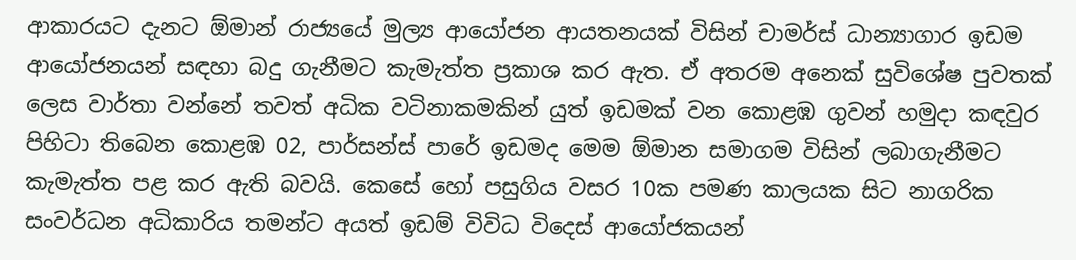ආකාරයට දැනට ඕමාන් රාජ්‍යයේ මුල්‍ය ආයෝජන ආයතනයක් විසින් චාමර්ස් ධාන්‍යාගාර ඉඩම ආයෝජනයන් සඳහා බදු ගැනීමට කැමැත්ත ප්‍රකාශ කර ඇත. ඒ අතරම අනෙක් සුවිශේෂ පුවතක් ලෙස වාර්තා වන්නේ තවත් අධික වටිනාකමකින් යුත් ඉඩමක් වන කොළඹ ගුවන් හමුදා කඳවුර පිහිටා තිබෙන කොළඹ 02, පාර්සන්ස් පාරේ ඉඩමද මෙම ඕමාන සමාගම විසින් ලබාගැනීමට කැමැත්ත පළ කර ඇති බවයි. කෙසේ හෝ පසුගිය වසර 10ක පමණ කාලයක සිට නාගරික සංවර්ධන අධිකාරිය තමන්ට අයත් ඉඩම් විවිධ විදෙස් ආයෝජකයන්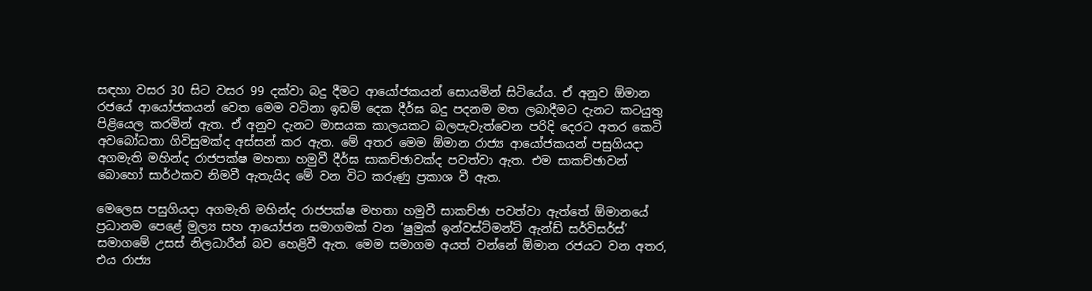සඳහා වසර 30 සිට වසර 99 දක්වා බදු දීමට ආයෝජකයන් සොයමින් සිටියේය. ඒ අනුව ඕමාන රජයේ ආයෝජකයන් වෙත මෙම වටිනා ඉඩම් දෙක දීර්ඝ බදු පදනම මත ලබාදීමට දැනට කටයුතු පිළියෙල කරමින් ඇත. ඒ අනුව දැනට මාසයක කාලයකට බලපැවැත්වෙන පරිදි දෙරට අතර කෙටි අවබෝධතා ගිවිසුමක්ද අස්සන් කර ඇත. මේ අතර මෙම ඕමාන රාජ්‍ය ආයෝජකයන් පසුගියදා අගමැති මහින්ද රාජපක්ෂ මහතා හමුවී දීර්ඝ සාකච්ඡාවක්ද පවත්වා ඇත. එම සාකච්ඡාවන් බොහෝ සාර්ථකව නිමවී ඇතැයිද මේ වන විට කරුණු ප්‍රකාශ වී ඇත.

මෙලෙස පසුගියදා අගමැති මහින්ද රාජපක්ෂ මහතා හමුවී සාකච්ඡා පවත්වා ඇත්තේ ඕමානයේ ප්‍රධානම පෙළේ මුල්‍ය සහ ආයෝජන සමාගමක් වන ‘ෂුමුක් ඉන්වස්ට්මන්ට් ඇන්ඩ් සර්විසර්ස්’ සමාගමේ උසස් නිලධාරීන් බව හෙළිවී ඇත. මෙම සමාගම අයත් වන්නේ ඕමාන රජයට වන අතර, එය රාජ්‍ය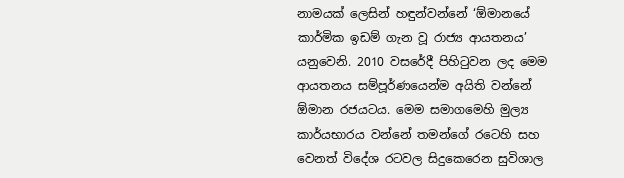නාමයක් ලෙසින් හඳුන්වන්නේ ‘ඕමානයේ කාර්මික ඉඩම් ගැන වූ රාජ්‍ය ආයතනය’ යනුවෙනි. 2010 වසරේදී පිහිටුවන ලද මෙම ආයතනය සම්පූර්ණයෙන්ම අයිති වන්නේ ඕමාන රජයටය. මෙම සමාගමෙහි මුල්‍ය කාර්යභාරය වන්නේ තමන්ගේ රටෙහි සහ වෙනත් විදේශ රටවල සිදුකෙරෙන සුවිශාල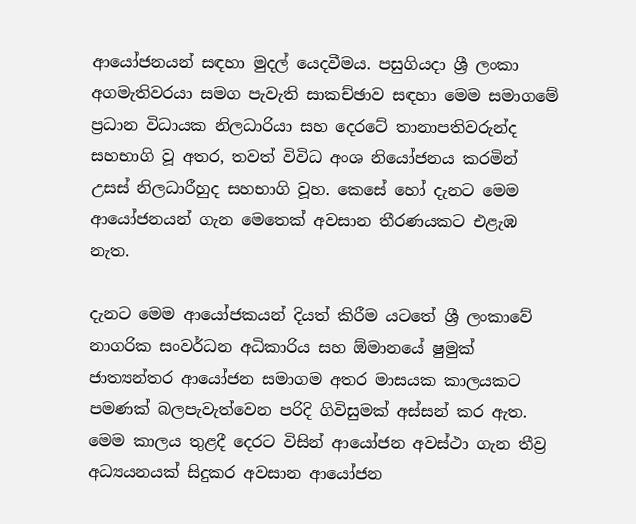ආයෝජනයන් සඳහා මුදල් යෙදවීමය. පසුගියදා ශ්‍රී ලංකා අගමැතිවරයා සමග පැවැති සාකච්ඡාව සඳහා මෙම සමාගමේ ප්‍රධාන විධායක නිලධාරියා සහ දෙරටේ තානාපතිවරුන්ද සහභාගි වූ අතර, තවත් විවිධ අංශ නියෝජනය කරමින් උසස් නිලධාරීහුද සහභාගි වූහ. කෙසේ හෝ දැනට මෙම ආයෝජනයන් ගැන මෙතෙක් අවසාන තීරණයකට එළැඹ නැත.

දැනට මෙම ආයෝජකයන් දියත් කිරීම යටතේ ශ්‍රී ලංකාවේ නාගරික සංවර්ධන අධිකාරිය සහ ඕමානයේ ෂුමුක් ජාත්‍යන්තර ආයෝජන සමාගම අතර මාසයක කාලයකට පමණක් බලපැවැත්වෙන පරිදි ගිවිසුමක් අස්සන් කර ඇත. මෙම කාලය තුළදී දෙරට විසින් ආයෝජන අවස්ථා ගැන තීව්‍ර අධ්‍යයනයක් සිදුකර අවසාන ආයෝජන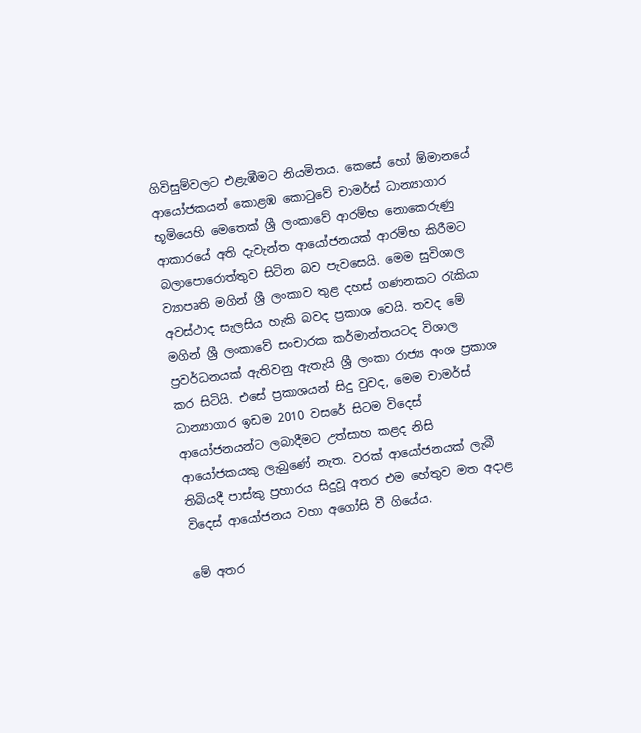ගිවිසුම්වලට එළැඹීමට නියමිතය. කෙසේ හෝ ඕමානයේ ආයෝජකයන් කොළඹ කොටුවේ චාමර්ස් ධාන්‍යාගාර භූමියෙහි මෙතෙක් ශ්‍රී ලංකාවේ ආරම්භ නොකෙරුණු ආකාරයේ අති දැවැන්ත ආයෝජනයක් ආරම්භ කිරීමට බලාපොරොත්තුව සිටින බව පැවසෙයි. මෙම සුවිශාල ව්‍යාපෘති මගින් ශ්‍රී ලංකාව තුළ දහස් ගණනකට රැකියා අවස්ථාද සැලසිය හැකි බවද ප්‍රකාශ වෙයි. තවද මේ මගින් ශ්‍රී ලංකාවේ සංචාරක කර්මාන්තයටද විශාල ප්‍රවර්ධනයක් ඇතිවනු ඇතැයි ශ්‍රී ලංකා රාජ්‍ය අංශ ප්‍රකාශ කර සිටියි. එසේ ප්‍රකාශයන් සිදු වුවද, මෙම චාමර්ස් ධාන්‍යාගාර ඉඩම 2010 වසරේ සිටම විදෙස් ආයෝජනයන්ට ලබාදීමට උත්සාහ කළද නිසි ආයෝජකයකු ලැබුණේ නැත. වරක් ආයෝජනයක් ලැබී තිබියදී පාස්කු ප්‍රහාරය සිදුවූ අතර එම හේතුව මත අදාළ විදෙස් ආයෝජනය වහා අගෝසි වී ගියේය.

මේ අතර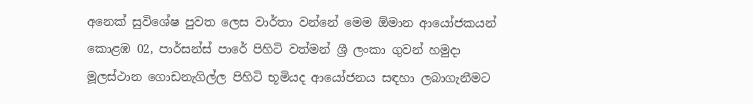අනෙක් සුවිශේෂ පුවත ලෙස වාර්තා වන්නේ මෙම ඕමාන ආයෝජකයන් කොළඹ 02, පාර්සන්ස් පාරේ පිහිටි වත්මන් ශ්‍රී ලංකා ගුවන් හමුදා මූලස්ථාන ගොඩනැගිල්ල පිහිටි භූමියද ආයෝජනය සඳහා ලබාගැනීමට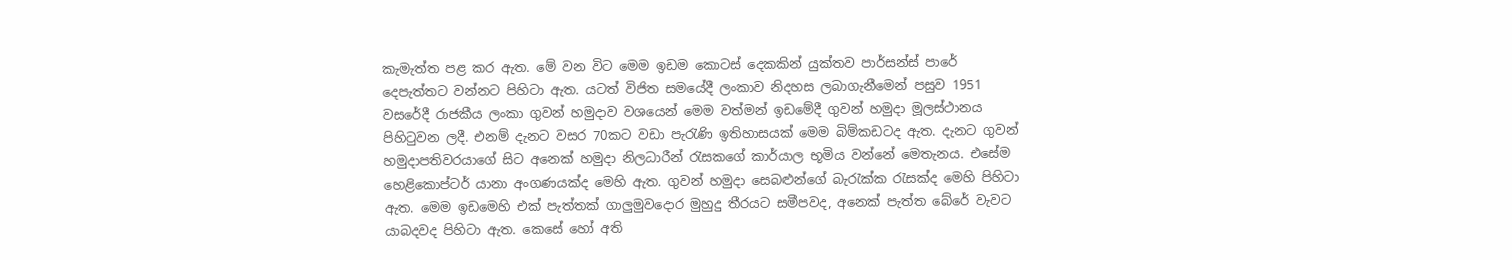කැමැත්ත පළ කර ඇත. මේ වන විට මෙම ඉඩම කොටස් දෙකකින් යුක්තව පාර්සන්ස් පාරේ දෙපැත්තට වන්නට පිහිටා ඇත. යටත් විජිත සමයේදී ලංකාව නිදහස ලබාගැනීමෙන් පසුව 1951 වසරේදී රාජකීය ලංකා ගුවන් හමුදාව වශයෙන් මෙම වත්මන් ඉඩමේදී ගුවන් හමුදා මූලස්ථානය පිහිටුවන ලදී. එනම් දැනට වසර 70කට වඩා පැරැණි ඉතිහාසයක් මෙම බිම්කඩටද ඇත. දැනට ගුවන් හමුදාපතිවරයාගේ සිට අනෙක් හමුදා නිලධාරීන් රැසකගේ කාර්යාල භූමිය වන්නේ මෙතැනය. එසේම හෙළිකොප්ටර් යානා අංගණයක්ද මෙහි ඇත. ගුවන් හමුදා සෙබළුන්ගේ බැරැක්ක රැසක්ද මෙහි පිහිටා ඇත. මෙම ඉඩමෙහි එක් පැත්තක් ගාලුමුවදොර මුහුදු තීරයට සමීපවද, අනෙක් පැත්ත බේරේ වැවට යාබදවද පිහිටා ඇත. කෙසේ හෝ අති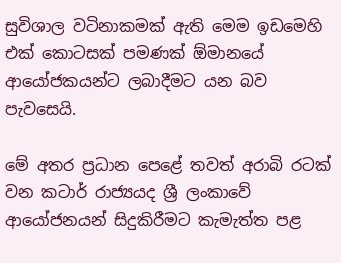සුවිශාල වටිනාකමක් ඇති මෙම ඉඩමෙහි එක් කොටසක් පමණක් ඕමානයේ ආයෝජකයන්ට ලබාදීමට යන බව පැවසෙයි.

මේ අතර ප්‍රධාන පෙළේ තවත් අරාබි රටක් වන කටාර් රාජ්‍යයද ශ්‍රී ලංකාවේ ආයෝජනයන් සිදුකිරීමට කැමැත්ත පළ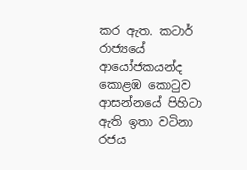කර ඇත. කටාර් රාජ්‍යයේ ආයෝජකයන්ද කොළඹ කොටුව ආසන්නයේ පිහිටා ඇති ඉතා වටිනා රජය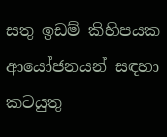සතු ඉඩම් කිහිපයක ආයෝජනයන් සඳහා කටයුතු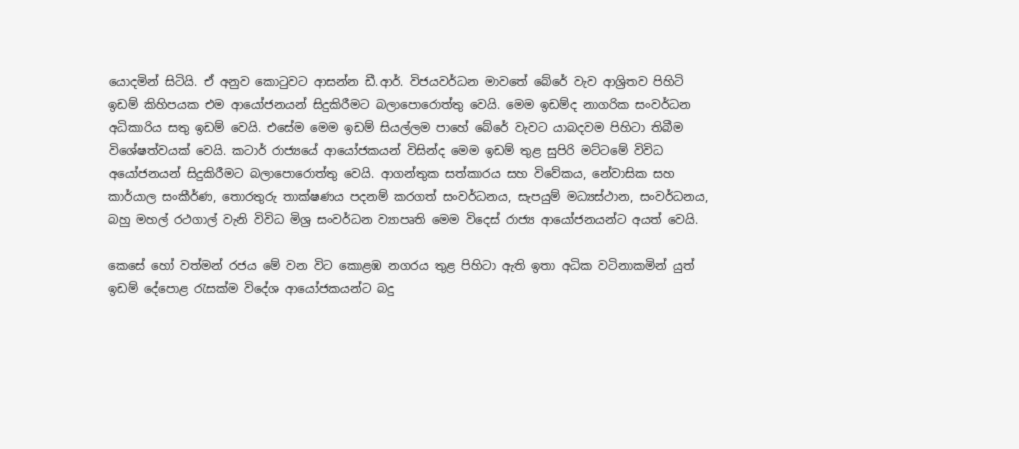යොදමින් සිටියි. ඒ අනුව කොටුවට ආසන්න ඩී.ආර්. විජයවර්ධන මාවතේ බේරේ වැව ආශ්‍රිතව පිහිටි ඉඩම් කිහිපයක එම ආයෝජනයන් සිදුකිරීමට බලාපොරොත්තු වෙයි. මෙම ඉඩම්ද නාගරික සංවර්ධන අධිකාරිය සතු ඉඩම් වෙයි. එසේම මෙම ඉඩම් සියල්ලම පාහේ බේරේ වැවට යාබදවම පිහිටා තිබීම විශේෂත්වයක් වෙයි. කටාර් රාජ්‍යයේ ආයෝජකයන් විසින්ද මෙම ඉඩම් තුළ සුපිරි මට්ටමේ විවිධ අයෝජනයන් සිදුකිරීමට බලාපොරොත්තු වෙයි. ආගන්තුක සත්කාරය සහ විවේකය, නේවාසික සහ කාර්යාල සංකීර්ණ, තොරතුරු තාක්ෂණය පදනම් කරගත් සංවර්ධනය, සැපයුම් මධ්‍යස්ථාන, සංවර්ධනය, බහු මහල් රථගාල් වැනි විවිධ මිශ්‍ර සංවර්ධන ව්‍යාපෘති මෙම විදෙස් රාජ්‍ය ආයෝජනයන්ට අයත් වෙයි.

කෙසේ හෝ වත්මන් රජය මේ වන විට කොළඹ නගරය තුළ පිහිටා ඇති ඉතා අධික වටිනාකමින් යුත් ඉඩම් දේපොළ රැසක්ම විදේශ ආයෝජකයන්ට බදු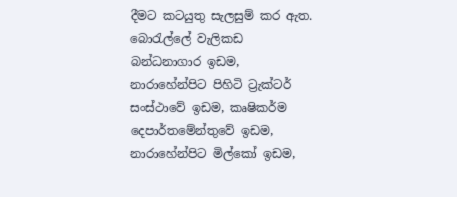දීමට කටයුතු සැලසුම් කර ඇත. බොරැල්ලේ වැලිකඩ බන්ධනාගාර ඉඩම, නාරාහේන්පිට පිහිටි ට්‍රැක්ටර් සංස්ථාවේ ඉඩම, කෘෂිකර්ම දෙපාර්තමේන්තුවේ ඉඩම, නාරාහේන්පිට මිල්කෝ ඉඩම,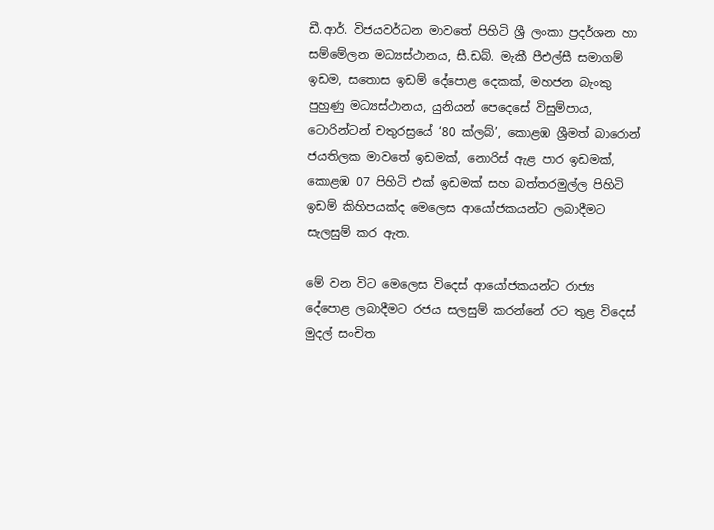ඩී.ආර්. විජයවර්ධන මාවතේ පිහිටි ශ්‍රී ලංකා ප්‍රදර්ශන හා සම්මේලන මධ්‍යස්ථානය, සී.ඩබ්. මැකී පීඑල්සී සමාගම් ඉඩම, සතොස ඉඩම් දේපොළ දෙකක්, මහජන බැංකු පුහුණු මධ්‍යස්ථානය, යුනියන් පෙදෙසේ විසුම්පාය, ටොරින්ටන් චතුරස්‍රයේ ‘80 ක්ලබ්’, කොළඹ ශ්‍රීමත් බාරොන් ජයතිලක මාවතේ ඉඩමක්, නොරිස් ඇළ පාර ඉඩමක්, කොළඹ 07 පිහිටි එක් ඉඩමක් සහ බත්තරමුල්ල පිහිටි ඉඩම් කිහිපයක්ද මෙලෙස ආයෝජකයන්ට ලබාදීමට සැලසුම් කර ඇත.

මේ වන විට මෙලෙස විදෙස් ආයෝජකයන්ට රාජ්‍ය දේපොළ ලබාදීමට රජය සලසුම් කරන්නේ රට තුළ විදෙස් මුදල් සංචිත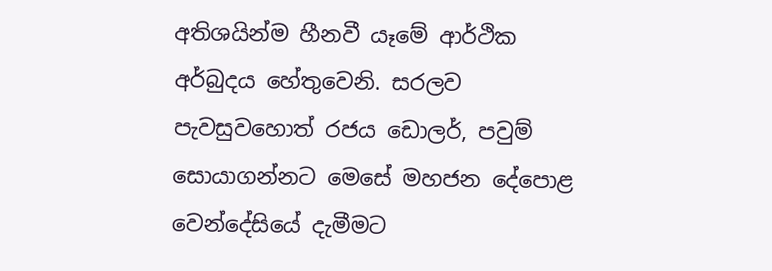අතිශයින්ම හීනවී යෑමේ ආර්ථික අර්බුදය හේතුවෙනි. සරලව පැවසුවහොත් රජය ඩොලර්, පවුම් සොයාගන්නට මෙසේ මහජන දේපොළ වෙන්දේසියේ දැමීමට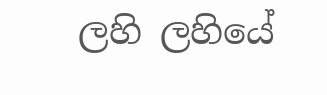ලහි ලහියේ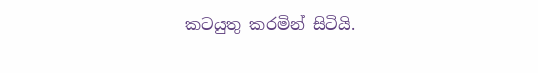කටයුතු කරමින් සිටියි.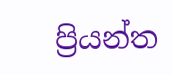ප්‍රියන්ත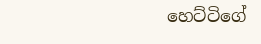හෙට්ටිගේ